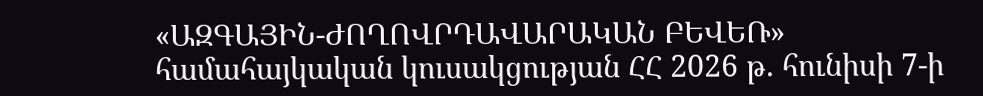«ԱԶԳԱՅԻՆ-ԺՈՂՈՎՐԴԱՎԱՐԱԿԱՆ ԲԵՎԵՌ» համահայկական կուսակցության ՀՀ 2026 թ. հունիսի 7-ի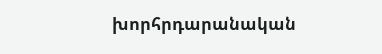խորհրդարանական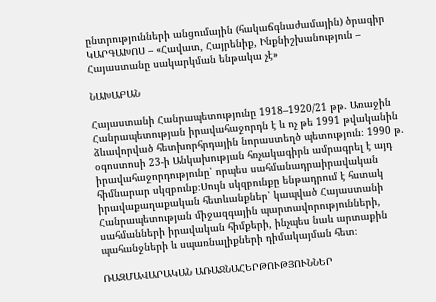ընտրությունների անցումային (հակաճգնաժամային) ծրագիր ԿԱՐԳԱԽՈՍ – «Հավատ, Հայրենիք, Ինքնիշխանություն – Հայաստանը սակարկման ենթակա չէ»

ՆԱԽԱԲԱՆ

Հայաստանի Հանրապետությունը 1918–1920/21 թթ. Առաջին Հանրապետության իրավահաջորդն է և ոչ թե 1991 թվականին ձևավորված հետխորհրդային նորաստեղծ պետություն։ 1990 թ. օգոստոսի 23-ի Անկախության հռչակագիրն ամրագրել է այդ իրավահաջորդությունը՝ որպես սահմանադրաիրավական հիմնարար սկզբունք։Սույն սկզբունքը ենթադրում է հստակ իրավաքաղաքական հետևանքներ՝ կապված Հայաստանի Հանրապետության միջազգային պարտավորությունների, սահմանների իրավական հիմքերի, ինչպես նաև արտաքին պահանջների և սպառնալիքների դիմակայման հետ։

ՌԱԶՄԱՎԱՐԱԿԱՆ ԱՌԱՋՆԱՀԵՐԹՈՒԹՅՈՒՆՆԵՐ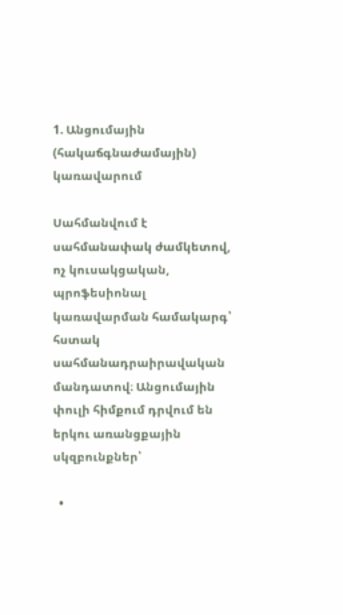1. Անցումային (հակաճգնաժամային) կառավարում

Սահմանվում է սահմանափակ ժամկետով, ոչ կուսակցական, պրոֆեսիոնալ կառավարման համակարգ՝ հստակ սահմանադրաիրավական մանդատով։ Անցումային փուլի հիմքում դրվում են երկու առանցքային սկզբունքներ՝

  •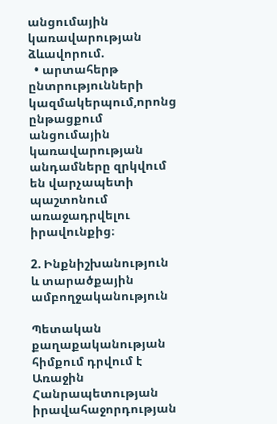անցումային կառավարության ձևավորում.
  • արտահերթ ընտրությունների կազմակերպում,որոնց ընթացքում անցումային կառավարության անդամները զրկվում են վարչապետի պաշտոնում առաջադրվելու իրավունքից։

2. Ինքնիշխանություն և տարածքային ամբողջականություն

Պետական քաղաքականության հիմքում դրվում է Առաջին Հանրապետության իրավահաջորդության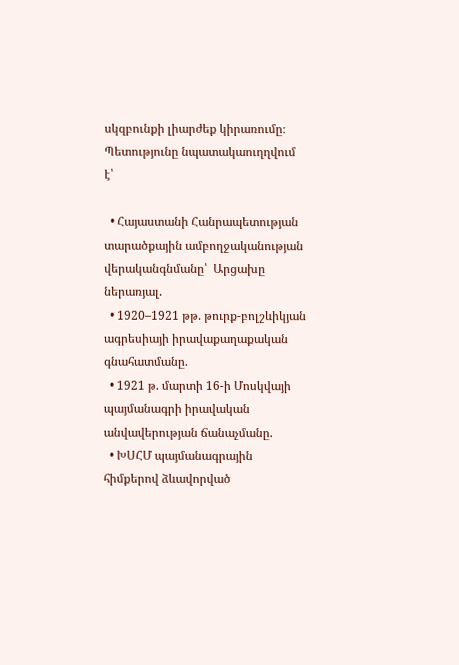սկզբունքի լիարժեք կիրառումը։ Պետությունը նպատակաուղղվում է՝

  • Հայաստանի Հանրապետության տարածքային ամբողջականության վերականգնմանը՝  Արցախը ներառյալ.
  • 1920–1921 թթ. թուրք-բոլշևիկյան ագրեսիայի իրավաքաղաքական գնահատմանը.
  • 1921 թ. մարտի 16-ի Մոսկվայի պայմանագրի իրավական անվավերության ճանաչմանը.
  • ԽՍՀՄ պայմանագրային հիմքերով ձևավորված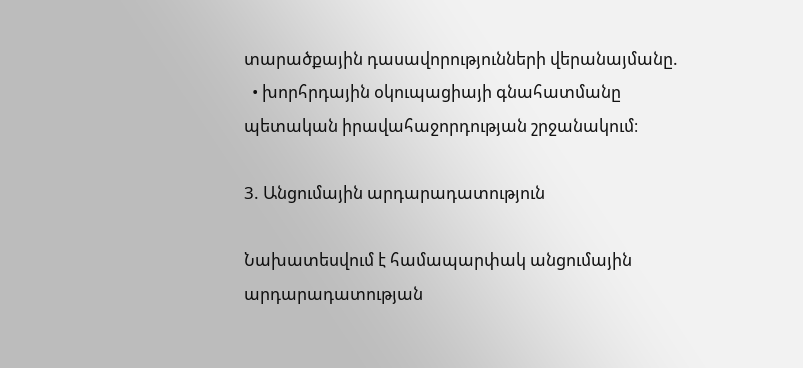տարածքային դասավորությունների վերանայմանը.
  • խորհրդային օկուպացիայի գնահատմանը պետական իրավահաջորդության շրջանակում։

3. Անցումային արդարադատություն

Նախատեսվում է համապարփակ անցումային արդարադատության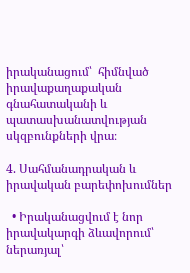իրականացում՝  հիմնված իրավաքաղաքական գնահատականի և պատասխանատվության սկզբունքների վրա։

4. Սահմանադրական և իրավական բարեփոխումներ

  • Իրականացվում է նոր իրավակարգի ձևավորում՝ ներառյալ՝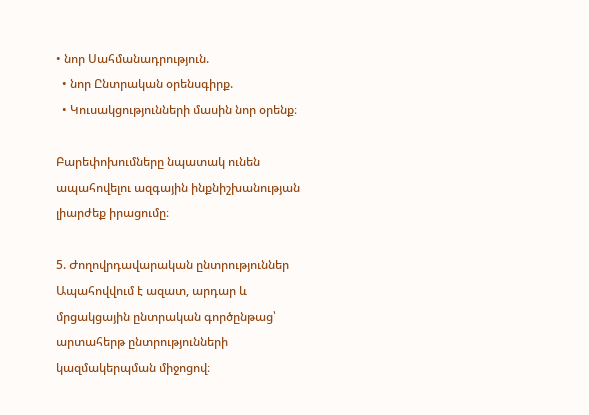• նոր Սահմանադրություն.
  • նոր Ընտրական օրենսգիրք.
  • Կուսակցությունների մասին նոր օրենք։

Բարեփոխումները նպատակ ունեն ապահովելու ազգային ինքնիշխանության լիարժեք իրացումը։

5. Ժողովրդավարական ընտրություններ
Ապահովվում է ազատ, արդար և մրցակցային ընտրական գործընթաց՝ արտահերթ ընտրությունների կազմակերպման միջոցով։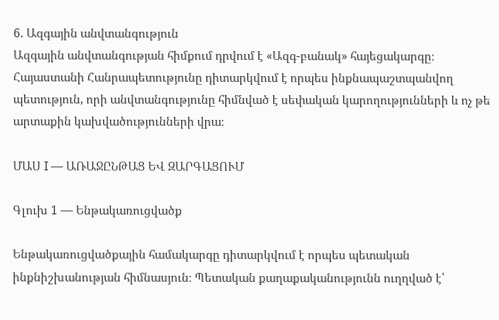6. Ազգային անվտանգություն
Ազգային անվտանգության հիմքում դրվում է «Ազգ-բանակ» հայեցակարգը։ Հայաստանի Հանրապետությունը դիտարկվում է որպես ինքնապաշտպանվող պետություն, որի անվտանգությունը հիմնված է սեփական կարողությունների և ոչ թե արտաքին կախվածությունների վրա։

ՄԱՍ I — ԱՌԱՋԸՆԹԱՑ ԵՎ ԶԱՐԳԱՑՈՒՄ

Գլուխ 1 — Ենթակառուցվածք

Ենթակառուցվածքային համակարգը դիտարկվում է որպես պետական ինքնիշխանության հիմնասյուն։ Պետական քաղաքականությունն ուղղված է՝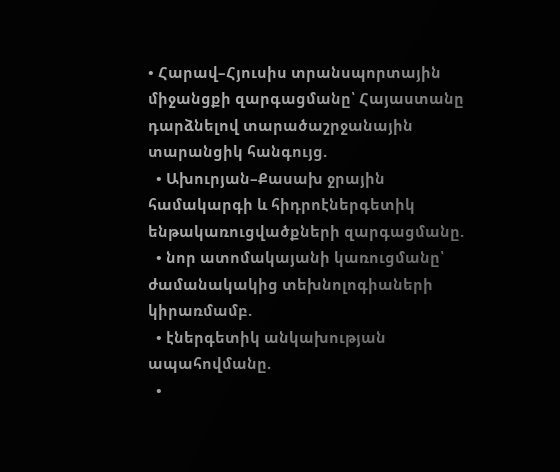• Հարավ–Հյուսիս տրանսպորտային միջանցքի զարգացմանը՝ Հայաստանը դարձնելով տարածաշրջանային տարանցիկ հանգույց.
  • Ախուրյան–Քասախ ջրային համակարգի և հիդրոէներգետիկ ենթակառուցվածքների զարգացմանը.
  • նոր ատոմակայանի կառուցմանը՝ ժամանակակից տեխնոլոգիաների կիրառմամբ.
  • էներգետիկ անկախության ապահովմանը.
  •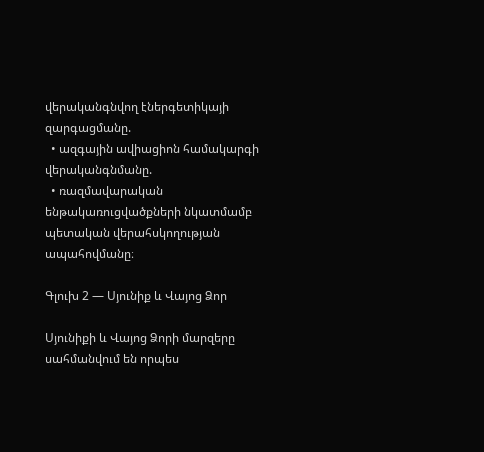վերականգնվող էներգետիկայի զարգացմանը.
  • ազգային ավիացիոն համակարգի վերականգնմանը.
  • ռազմավարական ենթակառուցվածքների նկատմամբ պետական վերահսկողության ապահովմանը։

Գլուխ 2 — Սյունիք և Վայոց Ձոր

Սյունիքի և Վայոց Ձորի մարզերը սահմանվում են որպես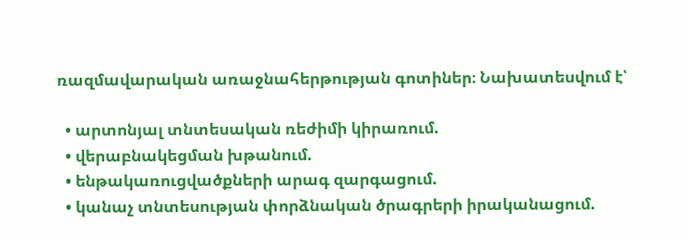ռազմավարական առաջնահերթության գոտիներ։ Նախատեսվում է՝

  • արտոնյալ տնտեսական ռեժիմի կիրառում.
  • վերաբնակեցման խթանում.
  • ենթակառուցվածքների արագ զարգացում.
  • կանաչ տնտեսության փորձնական ծրագրերի իրականացում.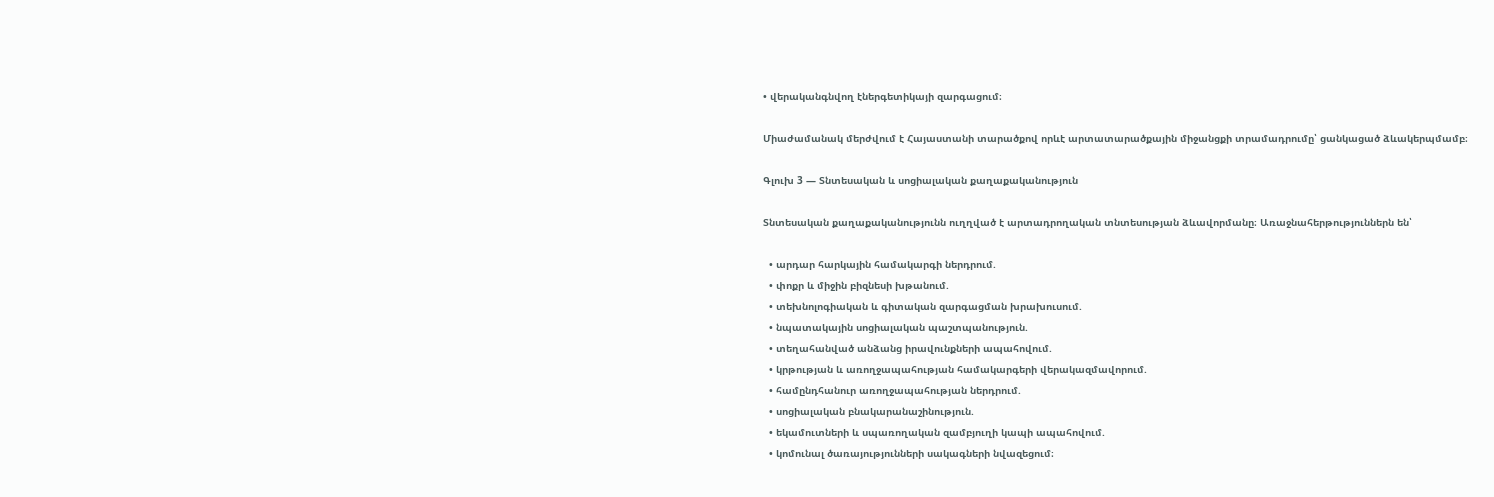• վերականգնվող էներգետիկայի զարգացում։

Միաժամանակ մերժվում է Հայաստանի տարածքով որևէ արտատարածքային միջանցքի տրամադրումը՝ ցանկացած ձևակերպմամբ։

Գլուխ 3 — Տնտեսական և սոցիալական քաղաքականություն

Տնտեսական քաղաքականությունն ուղղված է արտադրողական տնտեսության ձևավորմանը։ Առաջնահերթություններն են՝

  • արդար հարկային համակարգի ներդրում.
  • փոքր և միջին բիզնեսի խթանում.
  • տեխնոլոգիական և գիտական զարգացման խրախուսում.
  • նպատակային սոցիալական պաշտպանություն.
  • տեղահանված անձանց իրավունքների ապահովում.
  • կրթության և առողջապահության համակարգերի վերակազմավորում.
  • համընդհանուր առողջապահության ներդրում.
  • սոցիալական բնակարանաշինություն.
  • եկամուտների և սպառողական զամբյուղի կապի ապահովում.
  • կոմունալ ծառայությունների սակագների նվազեցում։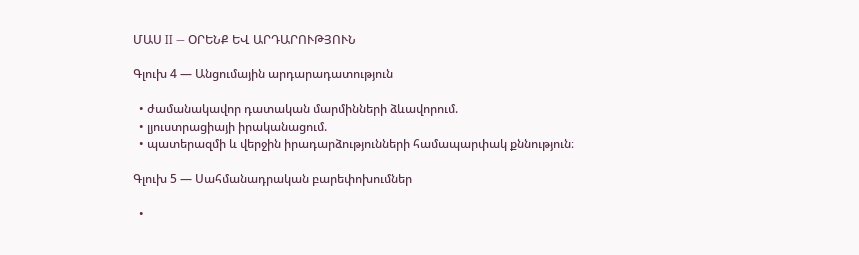ՄԱՍ II — ՕՐԵՆՔ ԵՎ ԱՐԴԱՐՈՒԹՅՈՒՆ

Գլուխ 4 — Անցումային արդարադատություն

  • ժամանակավոր դատական մարմինների ձևավորում.
  • լյուստրացիայի իրականացում.
  • պատերազմի և վերջին իրադարձությունների համապարփակ քննություն։

Գլուխ 5 — Սահմանադրական բարեփոխումներ

  •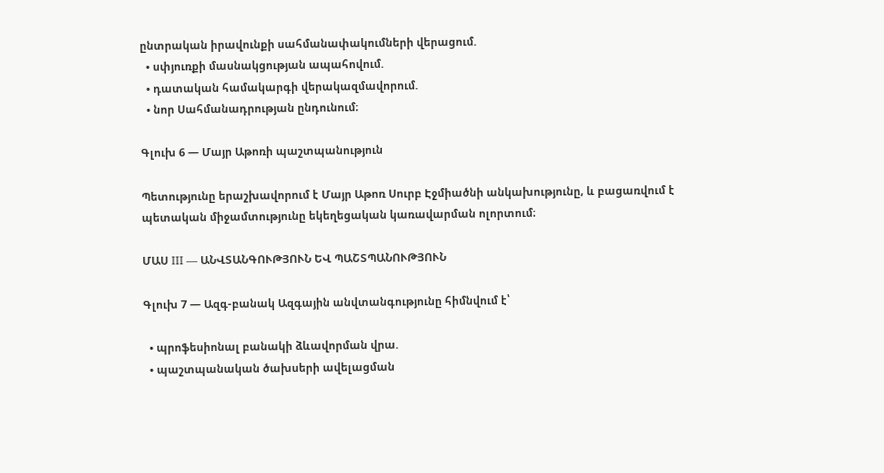ընտրական իրավունքի սահմանափակումների վերացում.
  • սփյուռքի մասնակցության ապահովում.
  • դատական համակարգի վերակազմավորում.
  • նոր Սահմանադրության ընդունում։

Գլուխ 6 — Մայր Աթոռի պաշտպանություն

Պետությունը երաշխավորում է Մայր Աթոռ Սուրբ Էջմիածնի անկախությունը, և բացառվում է պետական միջամտությունը եկեղեցական կառավարման ոլորտում։

ՄԱՍ III — ԱՆՎՏԱՆԳՈՒԹՅՈՒՆ ԵՎ ՊԱՇՏՊԱՆՈՒԹՅՈՒՆ

Գլուխ 7 — Ազգ-բանակ Ազգային անվտանգությունը հիմնվում է՝

  • պրոֆեսիոնալ բանակի ձևավորման վրա.
  • պաշտպանական ծախսերի ավելացման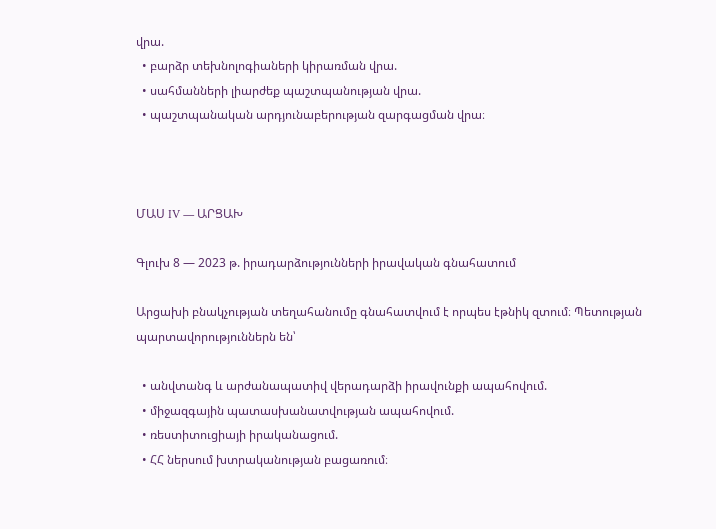վրա.
  • բարձր տեխնոլոգիաների կիրառման վրա.
  • սահմանների լիարժեք պաշտպանության վրա.
  • պաշտպանական արդյունաբերության զարգացման վրա։



ՄԱՍ IV — ԱՐՑԱԽ

Գլուխ 8 — 2023 թ. իրադարձությունների իրավական գնահատում

Արցախի բնակչության տեղահանումը գնահատվում է որպես էթնիկ զտում։ Պետության պարտավորություններն են՝

  • անվտանգ և արժանապատիվ վերադարձի իրավունքի ապահովում.
  • միջազգային պատասխանատվության ապահովում.
  • ռեստիտուցիայի իրականացում.
  • ՀՀ ներսում խտրականության բացառում։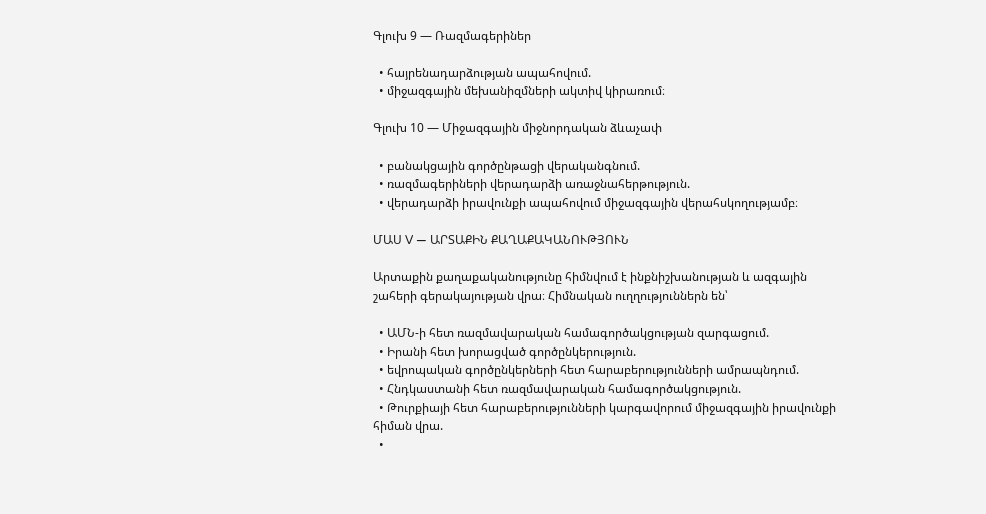Գլուխ 9 — Ռազմագերիներ

  • հայրենադարձության ապահովում.
  • միջազգային մեխանիզմների ակտիվ կիրառում։

Գլուխ 10 — Միջազգային միջնորդական ձևաչափ

  • բանակցային գործընթացի վերականգնում.
  • ռազմագերիների վերադարձի առաջնահերթություն.
  • վերադարձի իրավունքի ապահովում միջազգային վերահսկողությամբ։

ՄԱՍ V — ԱՐՏԱՔԻՆ ՔԱՂԱՔԱԿԱՆՈՒԹՅՈՒՆ

Արտաքին քաղաքականությունը հիմնվում է ինքնիշխանության և ազգային շահերի գերակայության վրա։ Հիմնական ուղղություններն են՝

  • ԱՄՆ-ի հետ ռազմավարական համագործակցության զարգացում.
  • Իրանի հետ խորացված գործընկերություն.
  • եվրոպական գործընկերների հետ հարաբերությունների ամրապնդում.
  • Հնդկաստանի հետ ռազմավարական համագործակցություն.
  • Թուրքիայի հետ հարաբերությունների կարգավորում միջազգային իրավունքի հիման վրա.
  •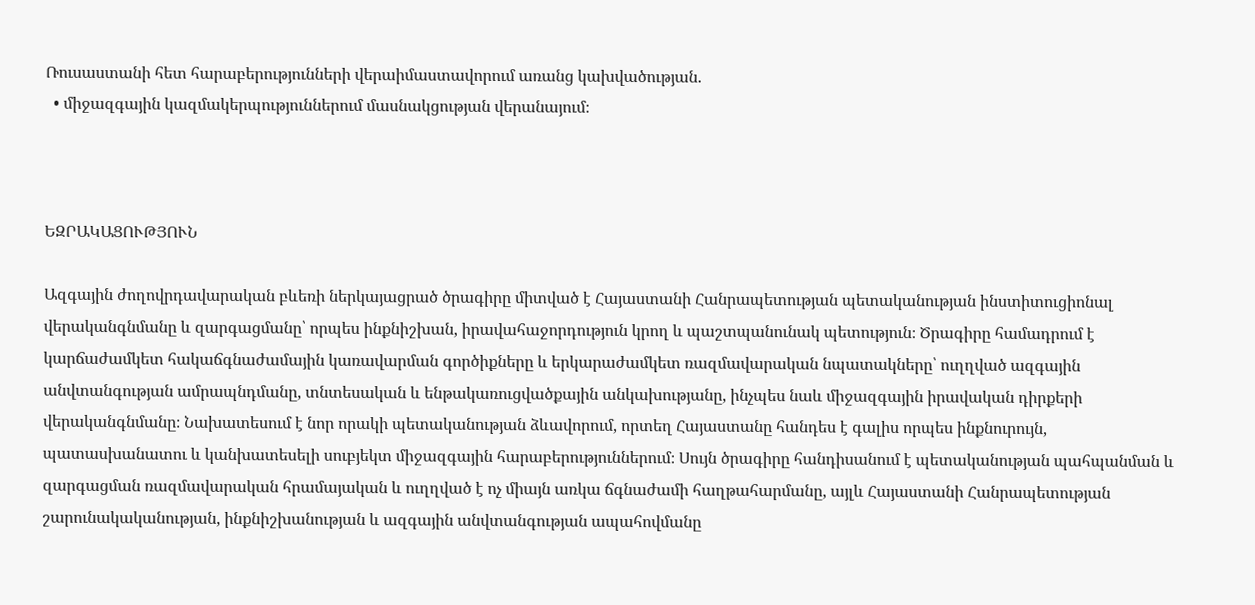Ռուսաստանի հետ հարաբերությունների վերաիմաստավորում առանց կախվածության.
  • միջազգային կազմակերպություններում մասնակցության վերանայում։



ԵԶՐԱԿԱՑՈՒԹՅՈՒՆ

Ազգային ժողովրդավարական բևեռի ներկայացրած ծրագիրը միտված է Հայաստանի Հանրապետության պետականության ինստիտուցիոնալ վերականգնմանը և զարգացմանը՝ որպես ինքնիշխան, իրավահաջորդություն կրող և պաշտպանունակ պետություն։ Ծրագիրը համադրում է կարճաժամկետ հակաճգնաժամային կառավարման գործիքները և երկարաժամկետ ռազմավարական նպատակները՝ ուղղված ազգային անվտանգության ամրապնդմանը, տնտեսական և ենթակառուցվածքային անկախությանը, ինչպես նաև միջազգային իրավական դիրքերի վերականգնմանը։ Նախատեսում է նոր որակի պետականության ձևավորում, որտեղ Հայաստանը հանդես է գալիս որպես ինքնուրույն, պատասխանատու և կանխատեսելի սուբյեկտ միջազգային հարաբերություններում։ Սույն ծրագիրը հանդիսանում է պետականության պահպանման և զարգացման ռազմավարական հրամայական և ուղղված է ոչ միայն առկա ճգնաժամի հաղթահարմանը, այլև Հայաստանի Հանրապետության շարունակականության, ինքնիշխանության և ազգային անվտանգության ապահովմանը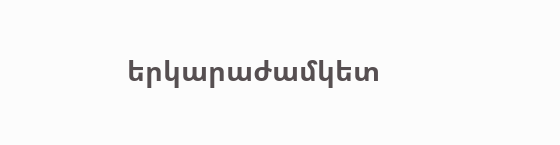երկարաժամկետ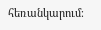հեռանկարում։